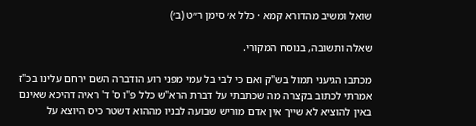שואל ומשיב מהדורא קמא · כלל א׳ סימן ר״ט (ב׳)

שאלה ותשובה, בנוסח המקורי.

מכתבו הגיעני תמול בש"ק ואם כי לבי בל עמי מפני רוע הודברה השם ירחם עלינו בכ"ז אמרתי לכתוב בקצרה מה שכתבתי על דברת הרא"ש כלל פ"ו ס' ד' ראיה דהיכא שאינם באין להוציא לא שייך אין אדם מוריש שבועה לבניו מההוא דשטר כיס היוצא על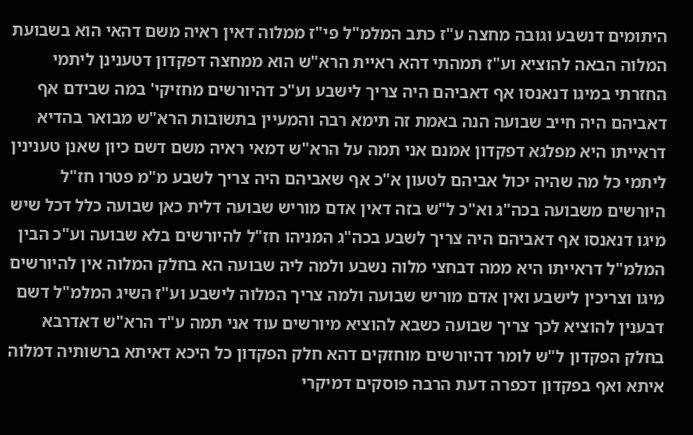היתומים דנשבע וגובה מחצה ע"ז כתב המלמ"ל פי"ז ממלוה דאין ראיה משם דהאי הוא בשבועת המלוה הבאה להוציא וע"ז תמהתי דהא ראיית הרא"ש הוא ממחצה דפקדון דטענינן ליתמי החזרתי במיגו דנאנסו אף דאביהם היה צריך לישבע וע"כ דהיורשים מחזיקי' במה שבידם אף דאביהם היה חייב שבועה הנה באמת זה תימא רבה והמעיין בתשובות הרא"ש מבואר בהדיא דראייתו היא מפלגא דפקדון אמנם אני תמה על הרא"ש דמאי ראיה משם דשם כיון שאנן טענינין ליתמי כל מה שהיה יכול אביהם לטעון א"כ אף שאביהם היה צריך לשבע מ"מ פטרו חז"ל היורשים משבועה בכה"ג וא"כ ל"ש בזה דאין אדם מוריש שבועה דלית כאן שבועה כלל דכל שיש מיגו דנאנסו אף דאביהם היה צריך לשבע בכה"ג המניהו חז"ל להיורשים בלא שבועה וע"כ הבין המלמ"ל דראייתו היא ממה דבחצי מלוה נשבע ולמה ליה שבועה הא בחלק המלוה אין להיורשים מיגו וצריכין לישבע ואין אדם מוריש שבועה ולמה צריך המלוה לישבע וע"ז השיג המלמ"ל דשם דבענין להוציא לכך צריך שבועה כשבא להוציא מיורשים עוד אני תמה ע"ד הרא"ש דאדרבא בחלק הפקדון ל"ש לומר דהיורשים מוחזקים דהא חלק הפקדון כל היכא דאיתא ברשותיה דמלוה איתא ואף בפקדון דכפרה דעת הרבה פוסקים דמיקרי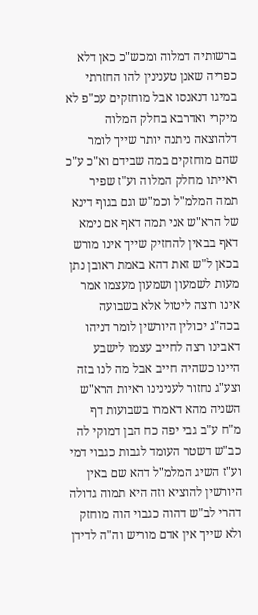ברשותיה דמלוה ומכש"כ כאן דלא כפריה שאנן טענינין להו החזרתי במיגו דנאנסו אבל מוחזקים עכ"פ לא מיקרי ואדרבא בחלק המלוה דלהוצאה ניתנה יותר שייך לומר שהם מוחזקים במה שבידם וא"כ ע"כ ראייתו מחלק המלוה וע"ז שפיר תמה המלמ"ל וכמ"ש וגם בגוף דינא של הרא"ש אני תמה דאף אם נימא דאף בבאין להחזיק שייך אינו מורש בכאן ל"ש זאת דהא באמת ראובן נתן מעות לשמעון ושמעון מעצמו אמר אינו רוצה ליטול אלא בשבועה בכה"ג יכולין היורשין לומר דניהו דאבינו רצה לחייב עצמו לישבע היינו כשהיה חייב אבל מה לנו בזה וצע"ג נחזור לענינינו ראיות הרא"ש השניה מהא דאמרו בשבועות דף מ"ח ע"ב גבי יפה כח הבן דמוקי לה כב"ש דשטר העומד לגבות כגבוי דמי וע"ז השיג המלמ"ל דהא שם באין היורשין להוציא וזה היא תמוה גדולה דהרי לב"ש דהוה כגבוי הוה מוחזק ולא שייך אין אדם מוריש וה"ה לדידן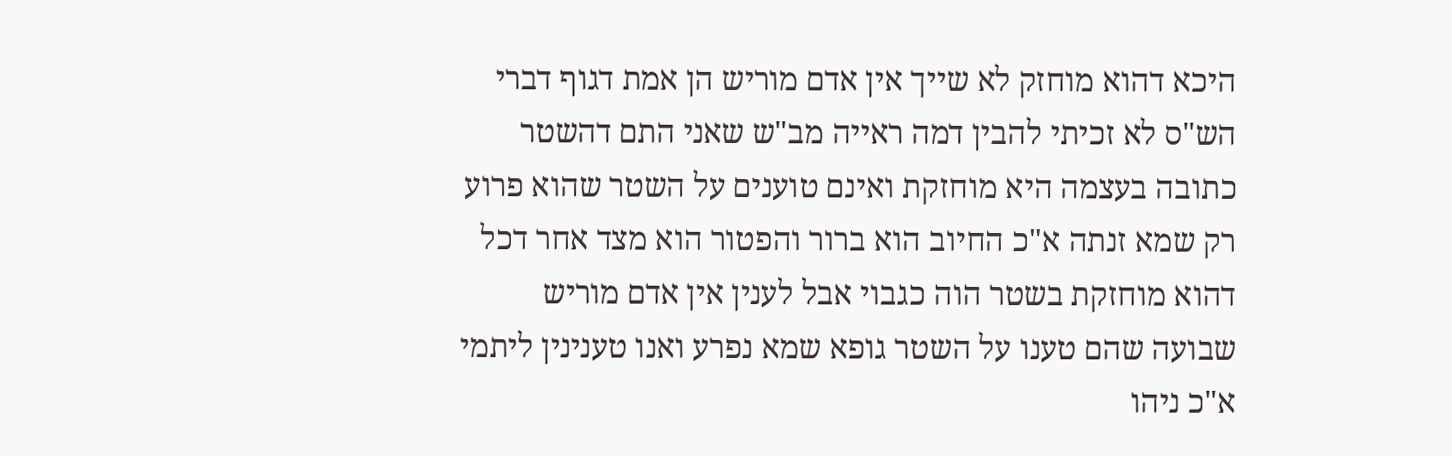היכא דהוא מוחזק לא שייך אין אדם מוריש הן אמת דגוף דברי הש"ס לא זכיתי להבין דמה ראייה מב"ש שאני התם דהשטר כתובה בעצמה היא מוחזקת ואינם טוענים על השטר שהוא פרוע רק שמא זנתה א"כ החיוב הוא ברור והפטור הוא מצד אחר דכל דהוא מוחזקת בשטר הוה כגבוי אבל לענין אין אדם מוריש שבועה שהם טענו על השטר גופא שמא נפרע ואנו טענינין ליתמי א"כ ניהו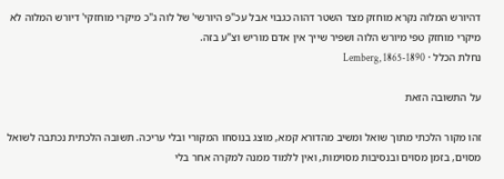דהיורש המלוה נקרא מוחזק מצד השטר דהוה כגבוי אבל עכ"פ היורשי' של לוה ג"כ מיקרי מוחזקי' דיורש המלוה לא מיקרי מוחזק טפי מיורש הלוה ושפיר שייך אין אדם מוריש וצ"ע בזה.
נחלת הכלל · Lemberg, 1865-1890

על התשובה הזאת

זהו מקור הלכתי מתוך שואל ומשיב מהדורא קמא, מוצג בנוסחו המקורי ובלי עריכה. תשובה הלכתית נכתבה לשואל מסוים, בזמן מסוים ובנסיבות מסוימות, ואין ללמוד ממנה למקרה אחר בלי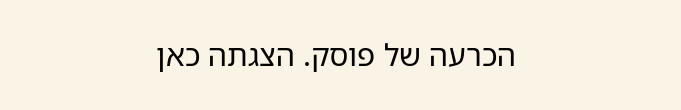הכרעה של פוסק. הצגתה כאן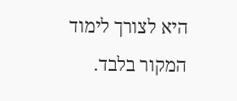היא לצורך לימוד המקור בלבד.